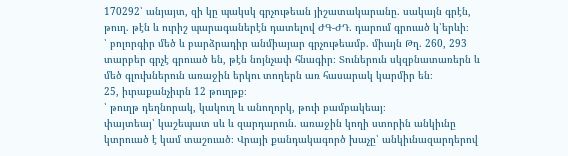170292՝ անյայտ, զի կը պակսկ գրչութեան յիշատակարանը. սակայն գրէն, թուղ. թէն և ուրիշ պարագաներէն դատելով ԺԳ-ԺԴ. դարում գրուած կ՝երևի։
՝ բոլորգիր մեծ և բարձրադիր անմիայար գրչութեամբ. միայն Թղ. 260, 293 տարբեր գրչէ գրուած են, թէն նոյնչափ հնագիր։ Տուներուն սկզբնատառերն և մեծ գլուխներուն առաջին երկու տողերն առ հասարակ կարմիր են։
25, իւրաքանչիւրն 12 թուղթք։
՝ թուղթ դեղնորակ, կակուղ և անողորկ, թուի բամբակեայ։
փայտեայ՝ կաշեպատ սև և զարդարուն. առաջին կողի ստորին անկիւնը կտրուած է կամ տաշուած։ Վրայի քանդակագործ խաչը՝ անկիւնազարդերով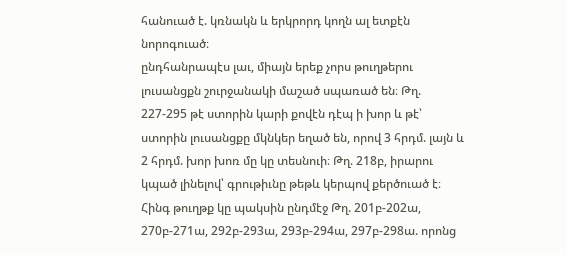հանուած է. կռնակն և երկրորդ կողն ալ ետքէն նորոգուած։
ընդհանրապէս լաւ, միայն երեք չորս թուղթերու լուսանցքն շուրջանակի մաշած սպառած են։ Թղ. 227-295 թէ ստորին կարի քովէն դէպ ի խոր և թէ՝ ստորին լուսանցքը մկնկեր եղած են, որով 3 հրդմ. լայն և 2 հրդմ. խոր խոռ մը կը տեսնուի։ Թղ. 218բ, իրարու կպած լինելով՝ գրութիւնը թեթև կերպով քերծուած է։ Հինգ թուղթք կը պակսին ընդմէջ Թղ. 201բ-202ա, 270բ-271ա, 292բ-293ա, 293բ-294ա, 297բ-298ա. որոնց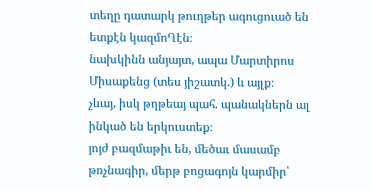տեղը դատարկ թուղթեր ագուցուած են ետքէն կազմոՂէն։
նախկինն անյայտ, ապա Մարտիրոս Միսաքենց (տես յիշատկ.) և այլք։
չևայ, իսկ թղթեայ պահ. պանակներն ալ ինկած են երկուստեք։
յոյժ բազմաթիւ են, մեծաւ մասամբ թռչնագիր, մերթ բոցագոյն կարմիր՝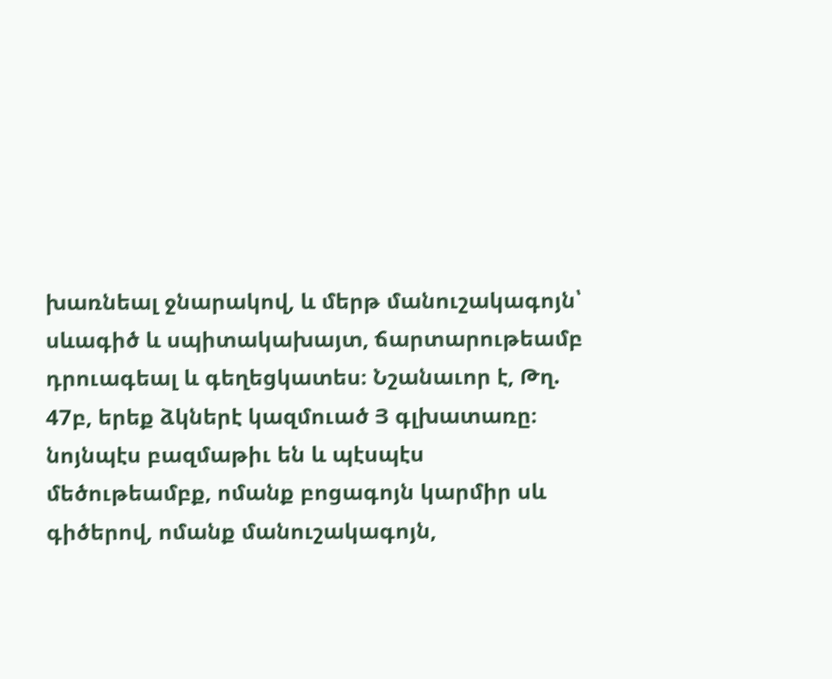խառնեալ ջնարակով, և մերթ մանուշակագոյն՝ սևագիծ և սպիտակախայտ, ճարտարութեամբ դրուագեալ և գեղեցկատես։ Նշանաւոր է, Թղ. 47բ, երեք ձկներէ կազմուած Յ գլխատառը։
նոյնպէս բազմաթիւ են և պէսպէս մեծութեամբք, ոմանք բոցագոյն կարմիր սև գիծերով, ոմանք մանուշակագոյն,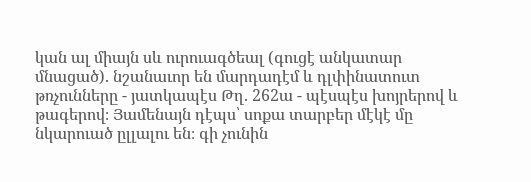կան ալ միայն սև ուրուագծեալ (գուցէ անկատար մնացած). նշանաւոր են մարդադէմ և դլփինատուտ թռչունները - յատկապէս Թղ. 262ա - պէսպէս խոյրերով և թագերով։ Յամենայն դէպս՝ սոքա տարբեր մէկէ մը նկարուած ըլլալու են։ գի չունին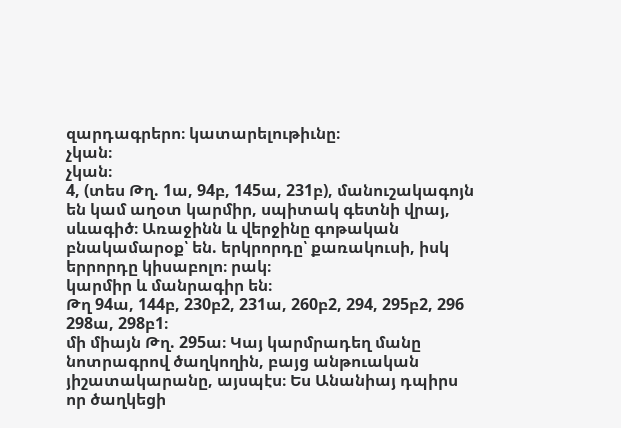զարդագրերո։ կատարելութիւնը։
չկան։
չկան։
4, (տես Թղ. 1ա, 94բ, 145ա, 231բ), մանուշակագոյն են կամ աղօտ կարմիր, սպիտակ գետնի վրայ, սևագիծ։ Առաջինն և վերջինը գոթական բնակամարօք՝ են. երկրորդը՝ քառակուսի, իսկ երրորդը կիսաբոլո։ րակ։
կարմիր և մանրագիր են։
Թղ 94ա, 144բ, 230բ2, 231ա, 260բ2, 294, 295բ2, 296 298ա, 298բ1։
մի միայն Թղ. 295ա։ Կայ կարմրադեղ մանը նոտրագրով ծաղկողին, բայց անթուական յիշատակարանը, այսպէս։ Ես Անանիայ դպիրս որ ծաղկեցի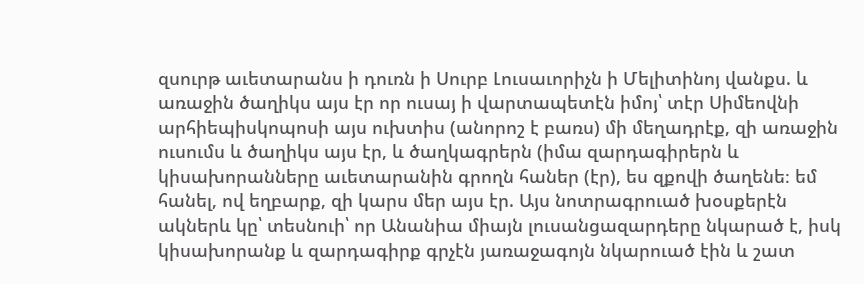զսուրթ աւետարանս ի դուռն ի Սուրբ Լուսաւորիչն ի Մելիտինոյ վանքս. և առաջին ծաղիկս այս էր որ ուսայ ի վարտապետէն իմոյ՝ տէր Սիմեովնի արհիեպիսկոպոսի այս ուխտիս (անորոշ է բառս) մի մեղադրէք, զի առաջին ուսումս և ծաղիկս այս էր, և ծաղկագրերն (իմա զարդագիրերն և կիսախորանները աւետարանին գրողն հաներ (էր), ես զքովի ծաղենե։ եմ հանել, ով եղբարք, զի կարս մեր այս էր. Այս նոտրագրուած խօսքերէն ակներև կը՝ տեսնուի՝ որ Անանիա միայն լուսանցազարդերը նկարած է, իսկ կիսախորանք և զարդագիրք գրչէն յառաջագոյն նկարուած էին և շատ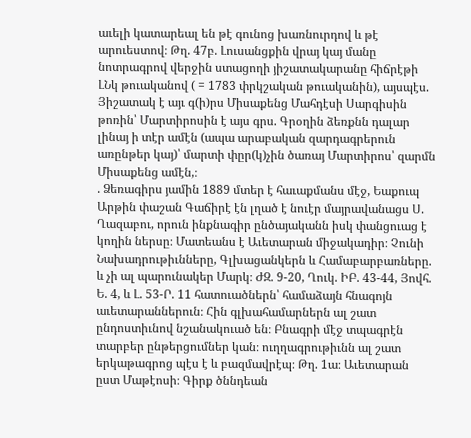աւելի կատարեալ են թէ գունոց խառնուրդով և թէ արուեստով։ Թղ. 47բ. Լուսանցքին վրայ կայ մանը նոտրագրով վերջին ստացողի յիշատակարանը հիճրէթի ԼՆկ թուականով ( = 1783 փրկշական թուականին), այսպէս. Յիշատակ է այւ գ(ի)րս Միսաքենց Մահդէսի Սարգիսին թոռին՝ Մարտիրոսին է այս գրս. Գրօղին ձեռքնն դալար լինայ ի տէր ամէն (ապա արաբական զարդագրերուն առընթեր կայ)՝ մարտի փըր(կ)չին ծառայ Մարտիրոս՝ զարմն Միսաքենց ամէն,։
. Ձեռագիրս յամին 1889 մտեր է հաւաքմանս մէջ, Եաքուպ Արթին փաշան Գաճիրէ էն լղած է նուէր մայրավանացս Ս. Ղազաբու, որուն ինքնագիր ընծայականն իսկ փանցուաց է կողին ներսը։ Մատեանս է Աւետարան միջակադիր։ Չունի Նախադրութիւնները, Գլխացանկերն և Համաբարբառները. և չի ալ պարունակեր Մարկ։ ԺԶ. 9-20, Ղուկ. ԻԲ. 43-44, Յովհ. Ե. 4, և Լ. 53-Ր. 11 հատուածներն՝ համաձայն հնագոյն աւետարաններուն։ Հին գլխահամարներն ալ շատ ընդոստիւնով նշանակուած են։ Բնագրի մէջ տպագրէն տարբեր ընթերցումներ կան։ ուղղագրութիւնն ալ շատ երկաթագրոց պէս է և բազմավրէպ։ Թղ. 1ա։ Աւետարան ըստ Մաթէոսի։ Գիրք ծննդեան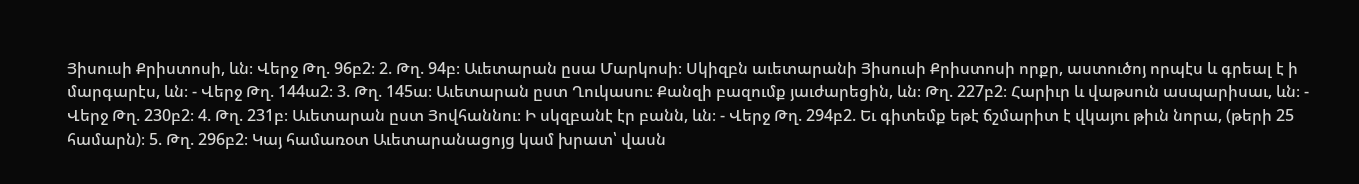Յիսուսի Քրիստոսի, ևն։ Վերջ Թղ. 96բ2։ 2. Թղ. 94բ։ Աւետարան ըսա Մարկոսի։ Սկիզբն աւետարանի Յիսուսի Քրիստոսի որքր, աստուծոյ որպէս և գրեալ է ի մարգարէս, ևն։ - Վերջ Թղ. 144ա2։ 3. Թղ. 145ա։ Աւետարան ըստ Ղուկասու։ Քանզի բազումք յաւժարեցին, ևն։ Թղ. 227բ2։ Հարիւր և վաթսուն ասպարիսաւ, ևն։ - Վերջ Թղ. 230բ2։ 4. Թղ. 231բ։ Աւետարան ըստ Յովհաննու։ Ի սկզբանէ էր բանն, ևն։ - Վերջ Թղ. 294բ2. Եւ գիտեմք եթէ ճշմարիտ է վկայու թիւն նորա, (թերի 25 համարն)։ 5. Թղ. 296բ2։ Կայ համառօտ Աւետարանացոյց կամ խրատ՝ վասն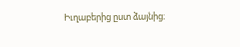Իւղաբերից ըստ ձայնից։